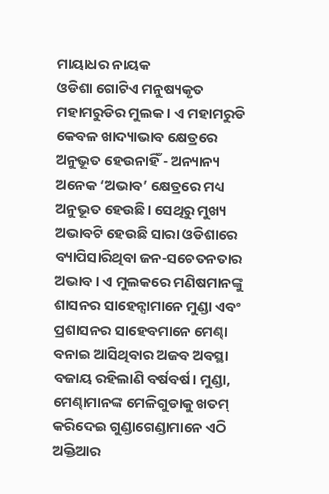ମାୟାଧର ନାୟକ
ଓଡିଶା ଗୋଟିଏ ମନୁଷ୍ୟକୃତ ମହାମରୁଡିର ମୁଲକ। ଏ ମହାମରୁଡି କେବଳ ଖାଦ୍ୟାଭାବ କ୍ଷେତ୍ରରେ ଅନୁଭୂତ ହେଉନାହିଁ - ଅନ୍ୟାନ୍ୟ ଅନେକ ‘ଅଭାବ’ କ୍ଷେତ୍ରରେ ମଧ୍ୟ ଅନୁଭୂତ ହେଉଛି। ସେଥିରୁ ମୁଖ୍ୟ ଅଭାବଟି ହେଉଛି ସାରା ଓଡିଶାରେ ବ୍ୟାପିସାରିଥିବା ଜନ-ସଚେତନତାର ଅଭାବ। ଏ ମୁଲକରେ ମଣିଷମାନଙ୍କୁ ଶାସନର ସାହେନ୍ସାମାନେ ମୁଣ୍ଡା ଏବଂ ପ୍ରଶାସନର ସାହେବମାନେ ମେଣ୍ଢା ବନାଇ ଆସିଥିବାର ଅଜବ ଅବସ୍ଥା ବଜାୟ ରହିଲାଣି ବର୍ଷବର୍ଷ। ମୁଣ୍ଡା, ମେଣ୍ଢାମାନଙ୍କ ମେଳିଗୁଡାକୁ ଖତମ୍ କରିଦେଇ ଗୁଣ୍ଡାଗେଣ୍ଡାମାନେ ଏଠି ଅକ୍ତିଆର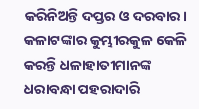କରିନିଅନ୍ତି ଦପ୍ତର ଓ ଦରବାର। କଳାଟଙ୍କାର କୁମ୍ଭୀରକୁଳ କେଳି କରନ୍ତି ଧଳାହାତୀମାନଙ୍କ ଧରାବନ୍ଧା ପହରାଦାରି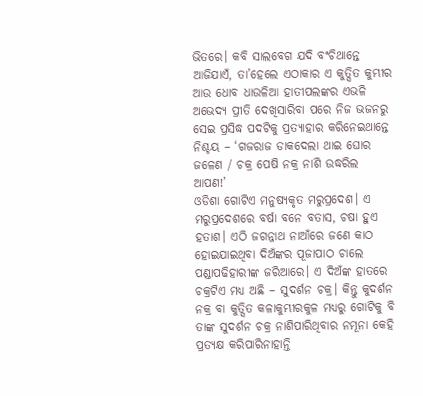ଭିତରେ। କବି ସାଲବେଗ ଯଦି ବଂଚିଥାନ୍ତେ ଆଜିଯାଏଁ, ତା’ହେଲେ ଏଠାକାର ଏ କୁତ୍ସିତ କୁମ୍ଭୀର ଆଉ ଧୋବ ଧାଉଳିଆ ହାତୀପଲଙ୍କର ଏଭଳି ଅଭେଦ୍ୟ ପ୍ରୀତି ଦେଖିସାରିବା ପରେ ନିଜ ଭଜନରୁ ସେଇ ପ୍ରସିଦ୍ଧ ପଦଟିକୁ ପ୍ରତ୍ୟାହାର କରିନେଇଥାନ୍ତେ ନିଶ୍ଚୟ – ‘ଗଜରାଜ ଡାକଦେଲା ଥାଇ ଘୋର ଜଳେଣ / ଚକ୍ର ପେଷି ନକ୍ର ନାଶି ଉଦ୍ଧରିଲ ଆପଣ!’
ଓଡିଶା ଗୋଟିଏ ମନୁଷ୍ୟକୃତ ମରୁପ୍ରଦେଶ। ଏ ମରୁପ୍ରଦେଶରେ ବର୍ଷା ବନେ ବତାସ, ଚଷା ହୁଏ ହତାଶ। ଏଠି ଜଗନ୍ନାଥ ନାଆଁରେ ଜଣେ କାଠ ହୋଇଯାଇଥିବା ଦିଅଁଙ୍କର ପୂଜାପାଠ ଚାଲେ ପଣ୍ଡାପଢିହାରୀଙ୍କ ଜରିଆରେ। ଏ ଦିଅଁଙ୍କ ହାତରେ ଚକ୍ରଟିଏ ମଧ୍ୟ ଅଛି – ସୁଦର୍ଶନ ଚକ୍ର। କିନ୍ତୁ କୁଦର୍ଶନ ନକ୍ର ବା କୁତ୍ସିତ କଳାକୁମ୍ଭୀରକୁଳ ମଧ୍ୟରୁ ଗୋଟିକୁ ବି ତାଙ୍କ ସୁଦର୍ଶନ ଚକ୍ର ନାଶିପାରିଥିବାର ନମୂନା କେହି ପ୍ରତ୍ୟକ୍ଷ କରିପାରିନାହାନ୍ତି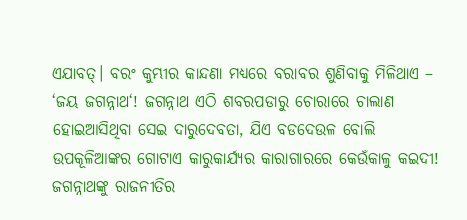ଏଯାବତ୍। ବରଂ କୁମ୍ଭୀର କାନ୍ଦଣା ମଧ୍ୟରେ ବରାବର ଶୁଣିବାକୁ ମିଳିଥାଏ – ‘ଜୟ ଜଗନ୍ନାଥ‘! ଜଗନ୍ନାଥ ଏଠି ଶବରପଡାରୁ ଚୋରାରେ ଚାଲାଣ ହୋଇଆସିଥିବା ସେଇ ଦାରୁଦେବତା, ଯିଏ ବଡଦେଉଳ ବୋଲି ଉପକୂଳିଆଙ୍କର ଗୋଟାଏ କାରୁକାର୍ଯ୍ୟର କାରାଗାରରେ କେଉଁକାଳୁ କଇଦୀ! ଜଗନ୍ନାଥଙ୍କୁ ରାଜନୀତିର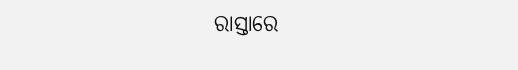ରାସ୍ତାରେ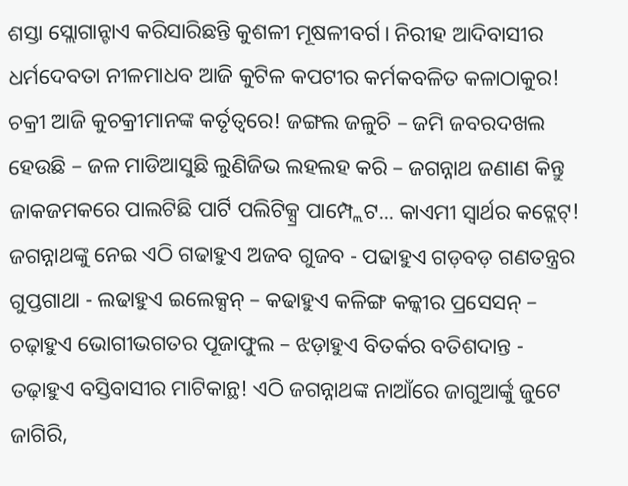ଶସ୍ତା ସ୍ଲୋଗାନ୍ଟାଏ କରିସାରିଛନ୍ତି କୁଶଳୀ ମୂଷଳୀବର୍ଗ। ନିରୀହ ଆଦିବାସୀର ଧର୍ମଦେବତା ନୀଳମାଧବ ଆଜି କୁଟିଳ କପଟୀର କର୍ମକବଳିତ କଳାଠାକୁର! ଚକ୍ରୀ ଆଜି କୁଚକ୍ରୀମାନଙ୍କ କର୍ତୃତ୍ୱରେ! ଜଙ୍ଗଲ ଜଳୁଚି – ଜମି ଜବରଦଖଲ ହେଉଛି – ଜଳ ମାଡିଆସୁଛି ଲୁଣିଜିଭ ଲହଲହ କରି – ଜଗନ୍ନାଥ ଜଣାଣ କିନ୍ତୁ ଜାକଜମକରେ ପାଲଟିଛି ପାର୍ଟି ପଲିଟିକ୍ସ୍ର ପାମ୍ପ୍ଲେଟ... କାଏମୀ ସ୍ୱାର୍ଥର କଟ୍ଲେଟ୍! ଜଗନ୍ନାଥଙ୍କୁ ନେଇ ଏଠି ଗଢାହୁଏ ଅଜବ ଗୁଜବ - ପଢାହୁଏ ଗଡ଼ବଡ଼ ଗଣତନ୍ତ୍ରର ଗୁପ୍ତଗାଥା - ଲଢାହୁଏ ଇଲେକ୍ସନ୍ – କଢାହୁଏ କଳିଙ୍ଗ କଳ୍କୀର ପ୍ରସେସନ୍ – ଚଢ଼ାହୁଏ ଭୋଗୀଭଗତର ପୂଜାଫୁଲ – ଝଡ଼ାହୁଏ ବିତର୍କର ବତିଶଦାନ୍ତ - ତଢ଼ାହୁଏ ବସ୍ତିବାସୀର ମାଟିକାନ୍ଥ! ଏଠି ଜଗନ୍ନାଥଙ୍କ ନାଆଁରେ ଜାଗୁଆର୍ଙ୍କୁ ଜୁଟେ ଜାଗିରି,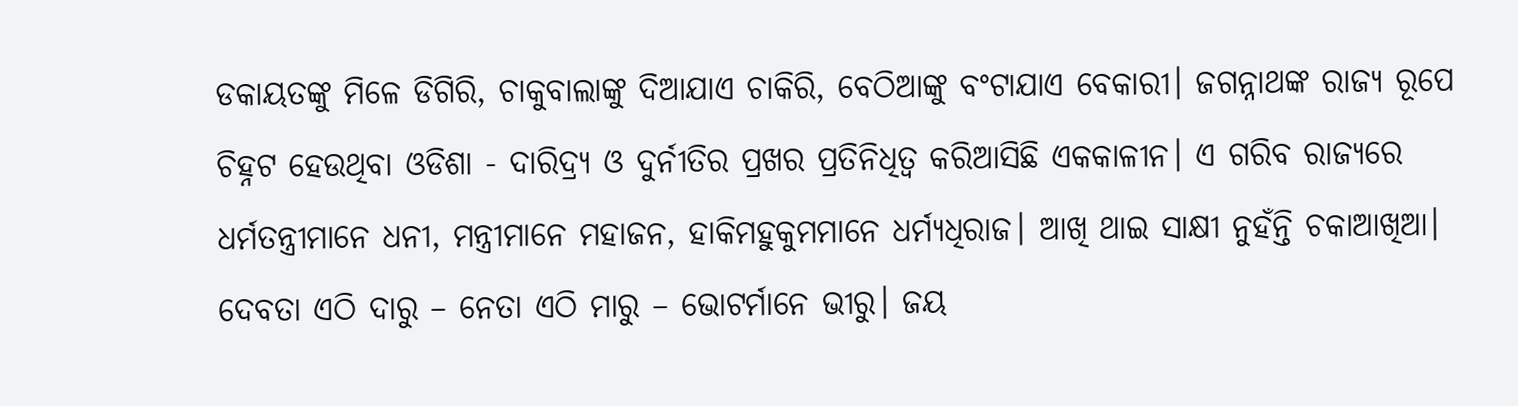ଡକାୟତଙ୍କୁ ମିଳେ ଡିଗିରି, ଚାକୁବାଲାଙ୍କୁ ଦିଆଯାଏ ଚାକିରି, ବେଠିଆଙ୍କୁ ବଂଟାଯାଏ ବେକାରୀ। ଜଗନ୍ନାଥଙ୍କ ରାଜ୍ୟ ରୂପେ ଚିହ୍ନଟ ହେଉଥିବା ଓଡିଶା - ଦାରିଦ୍ର୍ୟ ଓ ଦୁର୍ନୀତିର ପ୍ରଖର ପ୍ରତିନିଧିତ୍ୱ କରିଆସିଛି ଏକକାଳୀନ। ଏ ଗରିବ ରାଜ୍ୟରେ ଧର୍ମତନ୍ତ୍ରୀମାନେ ଧନୀ, ମନ୍ତ୍ରୀମାନେ ମହାଜନ, ହାକିମହୁକୁମମାନେ ଧର୍ମ୍ୟଧିରାଜ। ଆଖି ଥାଇ ସାକ୍ଷୀ ନୁହଁନ୍ତି ଚକାଆଖିଆ। ଦେବତା ଏଠି ଦାରୁ – ନେତା ଏଠି ମାରୁ – ଭୋଟର୍ମାନେ ଭୀରୁ। ଜୟ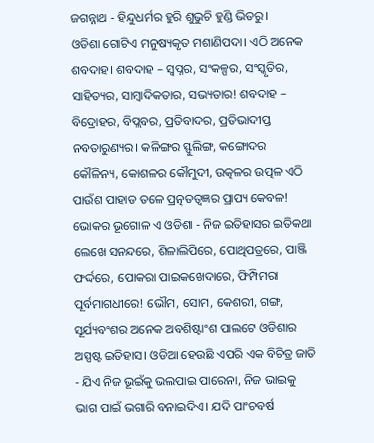ଜଗନ୍ନାଥ - ହିନ୍ଦୁଧର୍ମର ହୁରି ଶୁଭୁଚି ହୁଣ୍ଡି ଭିତରୁ।
ଓଡିଶା ଗୋଟିଏ ମନୁଷ୍ୟକୃତ ମଶାଣିପଦା। ଏଠି ଅନେକ ଶବଦାହ। ଶବଦାହ – ସ୍ୱପ୍ନର, ସଂକଳ୍ପର, ସଂସ୍କୃତିର, ସାହିତ୍ୟର, ସାମ୍ବାଦିକତାର, ସଭ୍ୟତାର! ଶବଦାହ – ବିଦ୍ରୋହର, ବିପ୍ଲବର, ପ୍ରତିବାଦର, ପ୍ରତିଭାଦୀପ୍ତ ନବତାରୁଣ୍ୟର। କଳିଙ୍ଗର ସ୍ଫୁଲିଙ୍ଗ, କଙ୍ଗୋଦର କୌଳିନ୍ୟ, କୋଶଳର କୌମୁଦୀ, ଉତ୍କଳର ଉତ୍ପଳ ଏଠି ପାଉଁଶ ପାହାଡ ତଳେ ପ୍ରତ୍ନତତ୍ୱଜ୍ଞର ପ୍ରାପ୍ୟ କେବଳ! ଭୋକର ଭୂଗୋଳ ଏ ଓଡିଶା - ନିଜ ଇତିହାସର ଇତିକଥା ଲେଖେ ସନନ୍ଦରେ, ଶିଳାଲିପିରେ, ପୋଥିପତ୍ରରେ, ପାଞ୍ଜି ଫର୍ଦ୍ଦରେ, ପୋକରା ପାଇକଖେଦାରେ, ଫିମ୍ପିମରା ପୂର୍ବମାଗଧୀରେ! ଭୌମ, ସୋମ, କେଶରୀ, ଗଙ୍ଗ, ସୂର୍ଯ୍ୟବଂଶର ଅନେକ ଅବଶିଷ୍ଟାଂଶ ପାଲଟେ ଓଡିଶାର ଅସ୍ପଷ୍ଟ ଇତିହାସ। ଓଡିଆ ହେଉଛି ଏପରି ଏକ ବିଚିତ୍ର ଜାତି - ଯିଏ ନିଜ ଭୂଇଁକୁ ଭଲପାଇ ପାରେନା, ନିଜ ଭାଇକୁ ଭାଗ ପାଇଁ ଭଗାରି ବନାଇଦିଏ। ଯଦି ପାଂଚବର୍ଷ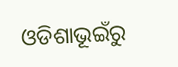ଓଡିଶାଭୂଇଁରୁ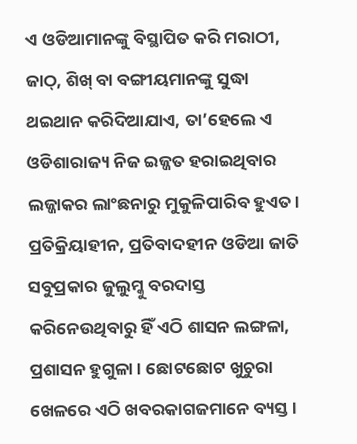ଏ ଓଡିଆମାନଙ୍କୁ ବିସ୍ଥାପିତ କରି ମରାଠୀ, ଜାଠ୍, ଶିଖ୍ ବା ବଙ୍ଗୀୟମାନଙ୍କୁ ସୁଦ୍ଧା ଥଇଥାନ କରିଦିଆଯାଏ, ତା’ହେଲେ ଏ ଓଡିଶାରାଜ୍ୟ ନିଜ ଇଜ୍ଜତ ହରାଇଥିବାର ଲଜ୍ଜାକର ଲାଂଛନାରୁ ମୁକୁଳିପାରିବ ହୁଏତ। ପ୍ରତିକ୍ରିୟାହୀନ, ପ୍ରତିବାଦହୀନ ଓଡିଆ ଜାତି ସବୁପ୍ରକାର ଜୁଲୁମ୍କୁ ବରଦାସ୍ତ କରିନେଉଥିବାରୁ ହିଁ ଏଠି ଶାସନ ଲଙ୍ଗଳା, ପ୍ରଶାସନ ହୁଗୁଳା। ଛୋଟଛୋଟ ଖୁଚୁରା ଖେଳରେ ଏଠି ଖବରକାଗଜମାନେ ବ୍ୟସ୍ତ।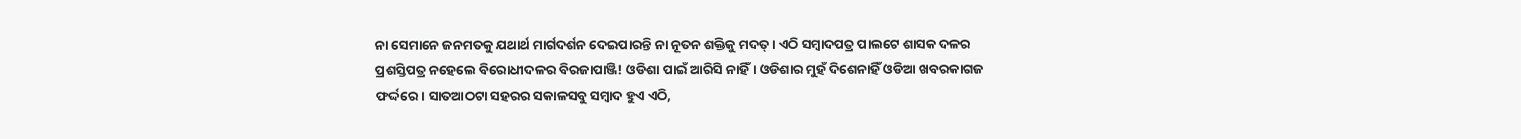ନା ସେମାନେ ଜନମତକୁ ଯଥାର୍ଥ ମାର୍ଗଦର୍ଶନ ଦେଇପାରନ୍ତି ନା ନୂତନ ଶକ୍ତିକୁ ମଦତ୍। ଏଠି ସମ୍ବାଦପତ୍ର ପାଲଟେ ଶାସକ ଦଳର ପ୍ରଶସ୍ତିପତ୍ର ନହେଲେ ବିରୋଧୀଦଳର ବିରଜାପାଞ୍ଜି! ଓଡିଶା ପାଇଁ ଆରିସି ନାହିଁ। ଓଡିଶାର ମୁହଁ ଦିଶେନାହିଁ ଓଡିଆ ଖବରକାଗଜ ଫର୍ଦ୍ଦରେ। ସାତଆଠଟା ସହରର ସକାଳସବୁ ସମ୍ବାଦ ହୁଏ ଏଠି,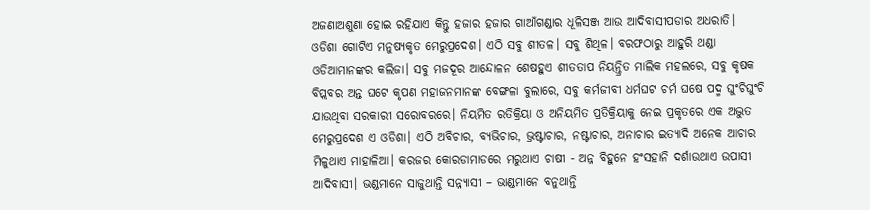ଅଜଣାଅଶୁଣା ହୋଇ ରହିଯାଏ କିନ୍ତୁ ହଜାର ହଜାର ଗାଆଁଗଣ୍ଡାର ଧୂଳିସଞ୍ଜ ଆଉ ଆଦିବାସୀପଡାର ଅଧରାତି।
ଓଡିଶା ଗୋଟିଏ ମନୁଷ୍ୟକୃତ ମେରୁପ୍ରଦେଶ। ଏଠି ସବୁ ଶୀତଳ। ସବୁ ଶିଥିଳ। ବରଫଠାରୁ ଆହୁରି ଥଣ୍ଡା ଓଡିଆମାନଙ୍କର କଲିଜା। ସବୁ ମଜଦୂର ଆନ୍ଦୋଳନ ଶେଷହୁଏ ଶୀତତାପ ନିୟନ୍ତ୍ରିତ ମାଲିକ ମହଲରେ, ସବୁ କୃଷକ ବିପ୍ଲବର ଅନ୍ତ ଘଟେ କୃପଣ ମହାଜନମାନଙ୍କ ବେଙ୍ଗଳା ବୁଲାରେ, ସବୁ କର୍ମଜୀବୀ ଧର୍ମଘଟ ଚର୍ମ ଘଷେ ପଦ୍ମ ଘୁଂଚିଘୁଂଚି ଯାଉଥିବା ସରକାରୀ ସରୋବରରେ। ନିୟମିତ ରତିକ୍ରିୟା ଓ ଅନିୟମିତ ପ୍ରତିକ୍ରିୟାକୁ ନେଇ ପ୍ରକୃତରେ ଏକ ଅଦ୍ଭୁତ ମେରୁପ୍ରଦେଶ ଏ ଓଡିଶା। ଏଠି ଅବିଚାର, ବ୍ୟଭିଚାର, ଭ୍ରଷ୍ଟାଚାର, ନଷ୍ଟାଚାର, ଅନାଚାର ଇତ୍ୟାଦି ଅନେକ ଆଚାର ମିଳୁଥାଏ ମାହାଳିଆ। କରଜର କୋରଡାମାଡରେ ମରୁଥାଏ ଚାଷୀ - ଅନ୍ନ ବିହୁନେ ହଂସହାନି ଦର୍ଶାଉଥାଏ ଉପାସୀ ଆଦିବାସୀ। ଭଣ୍ଡମାନେ ସାଜୁଥାନ୍ତି ସନ୍ନ୍ୟାସୀ – ଭାଣ୍ଡମାନେ ବନୁଥାନ୍ତି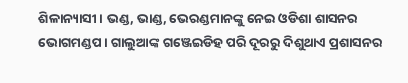ଶିଳାନ୍ୟାସୀ। ଭଣ୍ଡ, ଭାଣ୍ଡ, ଭେରଣ୍ଡମାନଙ୍କୁ ନେଇ ଓଡିଶା ଶାସନର ଭୋଗମଣ୍ଡପ। ଗାଲୁଆଙ୍କ ଗଞ୍ଜେଇଡିହ ପରି ଦୂରରୁ ଦିଶୁଥାଏ ପ୍ରଶାସନର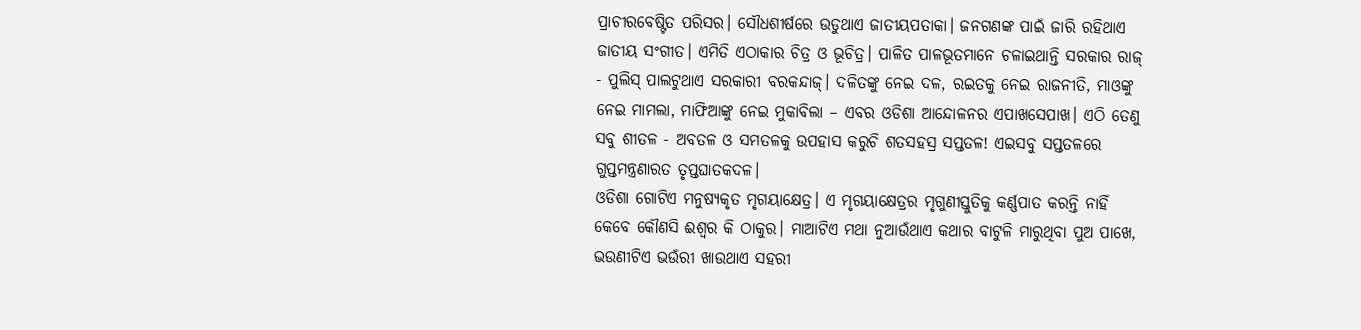ପ୍ରାଚୀରବେଷ୍ଟିତ ପରିସର। ସୌଧଶୀର୍ଷରେ ଉଡୁଥାଏ ଜାତୀୟପତାକା। ଜନଗଣଙ୍କ ପାଇଁ ଜାରି ରହିଥାଏ ଜାତୀୟ ସଂଗୀତ। ଏମିତି ଏଠାକାର ଚିତ୍ର ଓ ଭୂଚିତ୍ର। ପାଳିତ ପାଳଭୂତମାନେ ଚଳାଇଥାନ୍ତି ସରକାର ରାଜ୍ - ପୁଲିସ୍ ପାଲଟୁଥାଏ ସରକାରୀ ବରକନ୍ଦାଜ୍। ଦଳିତଙ୍କୁ ନେଇ ଦଳ, ରଇତକୁ ନେଇ ରାଜନୀତି, ମାଓଙ୍କୁ ନେଇ ମାମଲା, ମାଫିଆଙ୍କୁ ନେଇ ମୁକାବିଲା – ଏବର ଓଡିଶା ଆନ୍ଦୋଳନର ଏପାଖସେପାଖ। ଏଠି ତେଣୁ ସବୁ ଶୀତଳ - ଅବତଳ ଓ ସମତଳକୁ ଉପହାସ କରୁଚି ଶତସହସ୍ର ସପ୍ତତଳ! ଏଇସବୁ ସପ୍ତତଳରେ ଗୁପ୍ତମନ୍ତ୍ରଣାରତ ତୃପ୍ତଘାତକଦଳ।
ଓଡିଶା ଗୋଟିଏ ମନୁଷ୍ୟକୃତ ମୃଗୟାକ୍ଷେତ୍ର। ଏ ମୃଗୟାକ୍ଷେତ୍ରର ମୃଗୁଣୀସ୍ତୁତିକୁ କର୍ଣ୍ଣପାତ କରନ୍ତି ନାହିଁ କେବେ କୌଣସି ଈଶ୍ୱର କି ଠାକୁର। ମାଆଟିଏ ମଥା ନୁଆଉଁଥାଏ କଥାର ବାଟୁଳି ମାରୁଥିବା ପୁଅ ପାଖେ, ଭଉଣୀଟିଏ ଭଉଁରୀ ଖାଉଥାଏ ସହରୀ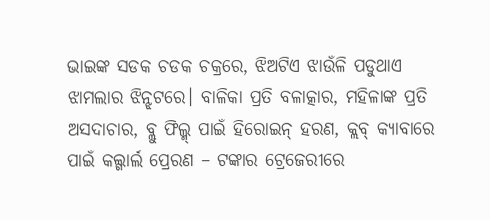ଭାଇଙ୍କ ସଡକ ଚଡକ ଚକ୍ରରେ, ଝିଅଟିଏ ଝାଉଁଳି ପଡୁଥାଏ ଝାମଲାର ଝିନ୍ଝଟରେ। ବାଳିକା ପ୍ରତି ବଳାତ୍କାର, ମହିଳାଙ୍କ ପ୍ରତି ଅସଦାଚାର, ବ୍ଲୁ ଫିଲ୍ମ୍ ପାଇଁ ହିରୋଇନ୍ ହରଣ, କ୍ଲବ୍ କ୍ୟାବାରେ ପାଇଁ କଲ୍ଗାର୍ଲ ପ୍ରେରଣ – ଟଙ୍କାର ଟ୍ରେଜେରୀରେ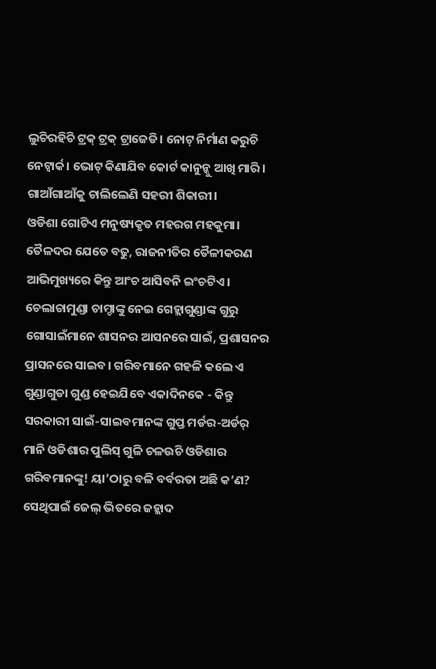ଲୁଚିରହିଚି ଟ୍ରକ୍ ଟ୍ରକ୍ ଟ୍ରାଜେଡି। ନୋଟ୍ ନିର୍ମାଣ କରୁଚି ନେଟ୍ୱାର୍କ। ଭୋଟ୍ କିଣାଯିବ କୋର୍ଟ କାନୁନ୍କୁ ଆଖି ମାରି। ଗାଆଁଗାଆଁକୁ ଚାଲିଲେଣି ସହରୀ ଶିକାରୀ।
ଓଡିଶା ଗୋଟିଏ ମନୁଷ୍ୟକୃତ ମହରଗ ମହକୁମା। ତୈଳଦର ଯେତେ ବଢୁ, ରାଜନୀତିର ତୈଳୀକରଣ ଆଭିମୁଖ୍ୟରେ କିନ୍ତୁ ଆଂଚ ଆସିବନି ଇଂଚଟିଏ। ଚେଲାଚାମୁଣ୍ଡା ଚାମ୍ଚାଙ୍କୁ ନେଇ ଗେହ୍ଲାଗୁଣ୍ଡାଙ୍କ ଗୁରୁ ଗୋସାଇଁମାନେ ଶାସନର ଆସନରେ ସାଇଁ, ପ୍ରଶାସନର ପ୍ରାସନରେ ସାଇବ। ଗରିବମାନେ ଗହଳି କଲେ ଏ ଗୁଣ୍ଡାଗୁଡା ଗୁଣ୍ଡ ହେଇଯିବେ ଏକାଦିନକେ - କିନ୍ତୁ ସରକାରୀ ସାଇଁ-ସାଇବମାନଙ୍କ ଗୁପ୍ତ ମର୍ଡର-ଅର୍ଡର୍ ମାନି ଓଡିଶାର ପୁଲିସ୍ ଗୁଳି ଚଳଉଚି ଓଡିଶାର ଗରିବମାନଙ୍କୁ! ୟା’ଠାରୁ ବଳି ବର୍ବରତା ଅଛି କ’ଣ? ସେଥିପାଇଁ ଜେଲ୍ ଭିତରେ ଜହ୍ଲାଦ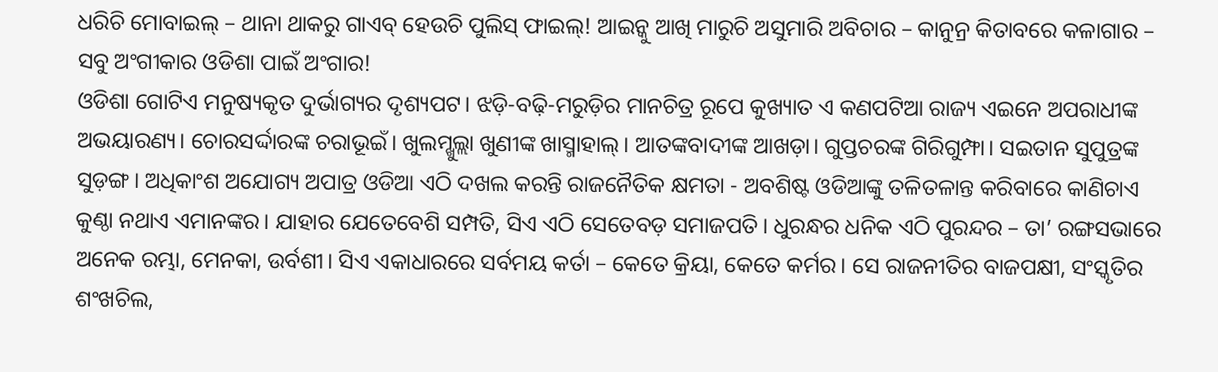ଧରିଚି ମୋବାଇଲ୍ – ଥାନା ଥାକରୁ ଗାଏବ୍ ହେଉଚି ପୁଲିସ୍ ଫାଇଲ୍! ଆଇନ୍କୁ ଆଖି ମାରୁଚି ଅସୁମାରି ଅବିଚାର – କାନୁନ୍ର କିତାବରେ କଳାଗାର – ସବୁ ଅଂଗୀକାର ଓଡିଶା ପାଇଁ ଅଂଗାର!
ଓଡିଶା ଗୋଟିଏ ମନୁଷ୍ୟକୃତ ଦୁର୍ଭାଗ୍ୟର ଦୃଶ୍ୟପଟ। ଝଡ଼ି-ବଢ଼ି-ମରୁଡ଼ିର ମାନଚିତ୍ର ରୂପେ କୁଖ୍ୟାତ ଏ କଣପଟିଆ ରାଜ୍ୟ ଏଇନେ ଅପରାଧୀଙ୍କ ଅଭୟାରଣ୍ୟ। ଚୋରସର୍ଦ୍ଦାରଙ୍କ ଚରାଭୂଇଁ। ଖୁଲମ୍ଖୁଲ୍ଲା ଖୁଣୀଙ୍କ ଖାସ୍ମାହାଲ୍। ଆତଙ୍କବାଦୀଙ୍କ ଆଖଡ଼ା। ଗୁପ୍ତଚରଙ୍କ ଗିରିଗୁମ୍ଫା। ସଇତାନ ସୁପୁତ୍ରଙ୍କ ସୁଡ଼ଙ୍ଗ। ଅଧିକାଂଶ ଅଯୋଗ୍ୟ ଅପାତ୍ର ଓଡିଆ ଏଠି ଦଖଲ କରନ୍ତି ରାଜନୈତିକ କ୍ଷମତା - ଅବଶିଷ୍ଟ ଓଡିଆଙ୍କୁ ତଳିତଳାନ୍ତ କରିବାରେ କାଣିଚାଏ କୁଣ୍ଠା ନଥାଏ ଏମାନଙ୍କର। ଯାହାର ଯେତେବେଶି ସମ୍ପତି, ସିଏ ଏଠି ସେତେବଡ଼ ସମାଜପତି। ଧୁରନ୍ଧର ଧନିକ ଏଠି ପୁରନ୍ଦର – ତା’ ରଙ୍ଗସଭାରେ ଅନେକ ରମ୍ଭା, ମେନକା, ଉର୍ବଶୀ। ସିଏ ଏକାଧାରରେ ସର୍ବମୟ କର୍ତା – କେତେ କ୍ରିୟା, କେତେ କର୍ମର। ସେ ରାଜନୀତିର ବାଜପକ୍ଷୀ, ସଂସ୍କୃତିର ଶଂଖଚିଲ,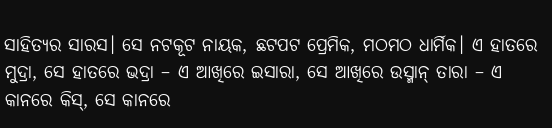ସାହିତ୍ୟର ସାରସ। ସେ ନଟକୂଟ ନାୟକ, ଛଟପଟ ପ୍ରେମିକ, ମଠମଠ ଧାର୍ମିକ। ଏ ହାତରେ ମୁଦ୍ରା, ସେ ହାତରେ ଭଦ୍ରା – ଏ ଆଖିରେ ଇସାରା, ସେ ଆଖିରେ ଉସ୍ମାନ୍ ତାରା – ଏ କାନରେ କିସ୍, ସେ କାନରେ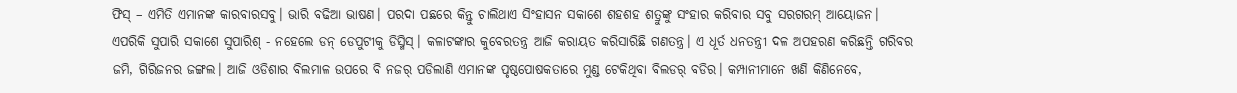ଫିସ୍ – ଏମିତି ଏମାନଙ୍କ କାରବାରସବୁ। ଭାରି ବଢିଆ ଭାଷଣ। ପରଦା ପଛରେ କିନ୍ତୁ ଚାଲିଥାଏ ସିଂହାସନ ସକାଶେ ଶହଶହ ଶତ୍ରୁଙ୍କୁ ସଂହାର କରିବାର ସବୁ ସରଗରମ୍ ଆୟୋଜନ। ଏପରିକି ସୁପାରି ସକାଶେ ସୁପାରିଶ୍ - ନହେଲେ ଡନ୍ ଡେପୁଟୀକୁ ଡିସ୍ମିସ୍। କଳାଟଙ୍କାର କୁବେରତନ୍ତ୍ର ଆଜି କରାୟତ କରିସାରିଛି ଗଣତନ୍ତ୍ର। ଏ ଧୂର୍ତ ଧନତନ୍ତ୍ରୀ ଦଳ ଅପହରଣ କରିଛନ୍ତି ଗରିବର ଜମି, ଗିରିଜନର ଜଙ୍ଗଲ। ଆଜି ଓଡିଶାର ବିଲମାଳ ଉପରେ ବି ନଜର୍ ପଡିଲାଣି ଏମାନଙ୍କ ପୃଷ୍ଠପୋଷକତାରେ ମୁଣ୍ଡ ଟେକିଥିବା ବିଲଡର୍ ବଡିର। କମ୍ପାନୀମାନେ ଖଣି କିଣିନେବେ,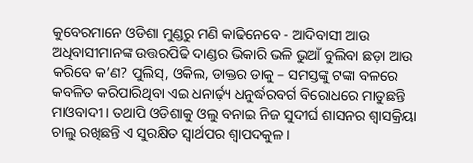କୁବେରମାନେ ଓଡିଶା ମୁଣ୍ଡରୁ ମଣି କାଢିନେବେ - ଆଦିବାସୀ ଆଉ ଅଧିବାସୀମାନଙ୍କ ଉତ୍ତରପିଢି ଦାଣ୍ଡର ଭିକାରି ଭଳି ଭୁଆଁ ବୁଲିବା ଛଡ଼ା ଆଉ କରିବେ କ’ଣ? ପୁଲିସ୍, ଓକିଲ, ଡାକ୍ତର ଡାକୁ – ସମସ୍ତଙ୍କୁ ଟଙ୍କା ବଳରେ କବଳିତ କରିପାରିଥିବା ଏଇ ଧନାର୍ଢ଼୍ୟ ଧନୁର୍ଦ୍ଧରବର୍ଗ ବିରୋଧରେ ମାତୁଛନ୍ତି ମାଓବାଦୀ। ତଥାପି ଓଡିଶାକୁ ଓଲୁ ବନାଇ ନିଜ ସୁଦୀର୍ଘ ଶାସନର ଶ୍ୱାସକ୍ରିୟା ଚାଲୁ ରଖିଛନ୍ତି ଏ ସୁରକ୍ଷିତ ସ୍ୱାର୍ଥପର ଶ୍ୱାପଦକୁଳ।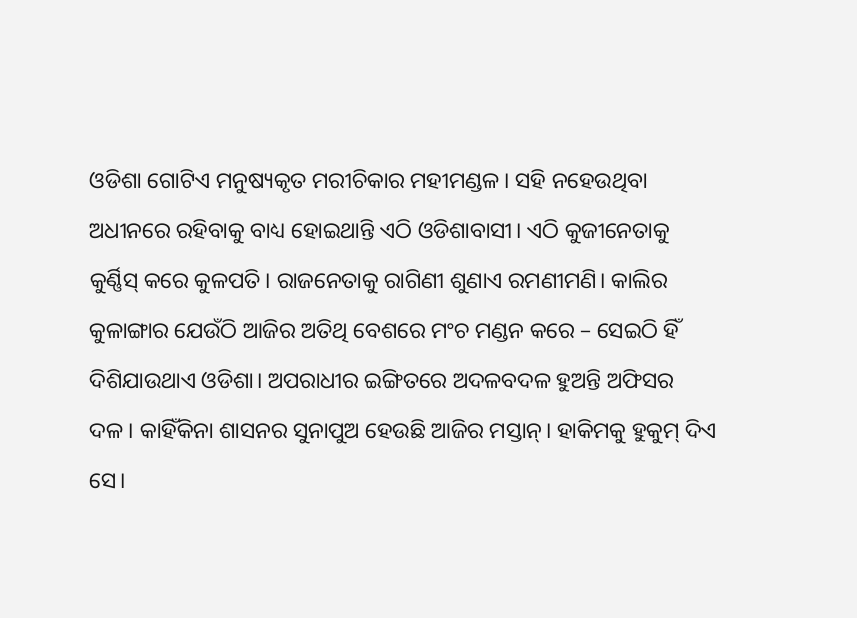ଓଡିଶା ଗୋଟିଏ ମନୁଷ୍ୟକୃତ ମରୀଚିକାର ମହୀମଣ୍ଡଳ। ସହି ନହେଉଥିବା ଅଧୀନରେ ରହିବାକୁ ବାଧ୍ୟ ହୋଇଥାନ୍ତି ଏଠି ଓଡିଶାବାସୀ। ଏଠି କୁଜୀନେତାକୁ କୁର୍ଣ୍ଣିସ୍ କରେ କୁଳପତି। ରାଜନେତାକୁ ରାଗିଣୀ ଶୁଣାଏ ରମଣୀମଣି। କାଲିର କୁଳାଙ୍ଗାର ଯେଉଁଠି ଆଜିର ଅତିଥି ବେଶରେ ମଂଚ ମଣ୍ଡନ କରେ – ସେଇଠି ହିଁ ଦିଶିଯାଉଥାଏ ଓଡିଶା। ଅପରାଧୀର ଇଙ୍ଗିତରେ ଅଦଳବଦଳ ହୁଅନ୍ତି ଅଫିସର ଦଳ। କାହିଁକିନା ଶାସନର ସୁନାପୁଅ ହେଉଛି ଆଜିର ମସ୍ତାନ୍। ହାକିମକୁ ହୁକୁମ୍ ଦିଏ ସେ।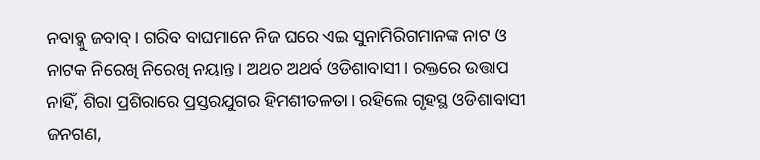ନବାବ୍କୁ ଜବାବ୍। ଗରିବ ବାଘମାନେ ନିଜ ଘରେ ଏଇ ସୁନାମିରିଗମାନଙ୍କ ନାଟ ଓ ନାଟକ ନିରେଖି ନିରେଖି ନୟାନ୍ତ। ଅଥଚ ଅଥର୍ବ ଓଡିଶାବାସୀ। ରକ୍ତରେ ଉତ୍ତାପ ନାହିଁ, ଶିରା ପ୍ରଶିରାରେ ପ୍ରସ୍ତରଯୁଗର ହିମଶୀତଳତା। ରହିଲେ ଗୃହସ୍ଥ ଓଡିଶାବାସୀ ଜନଗଣ,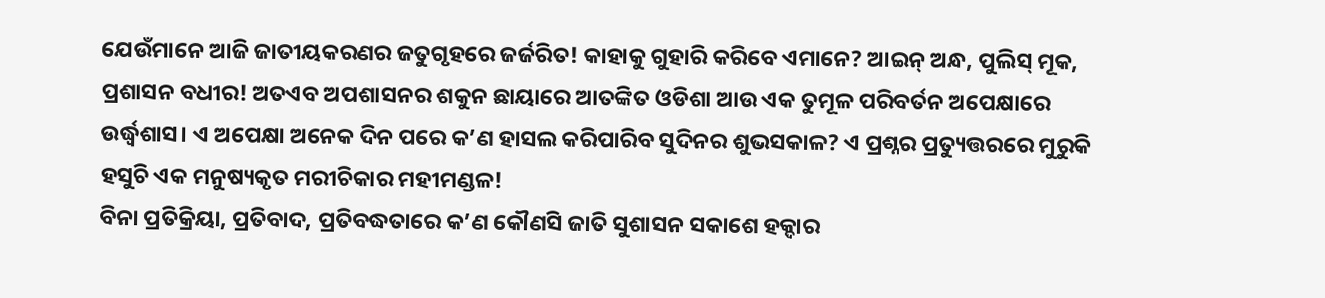ଯେଉଁମାନେ ଆଜି ଜାତୀୟକରଣର ଜତୁଗୃହରେ ଜର୍ଜରିତ! କାହାକୁ ଗୁହାରି କରିବେ ଏମାନେ? ଆଇନ୍ ଅନ୍ଧ, ପୁଲିସ୍ ମୂକ, ପ୍ରଶାସନ ବଧୀର! ଅତଏବ ଅପଶାସନର ଶକୁନ ଛାୟାରେ ଆତଙ୍କିତ ଓଡିଶା ଆଉ ଏକ ତୁମୂଳ ପରିବର୍ତନ ଅପେକ୍ଷାରେ ଉର୍ଦ୍ଧ୍ୱଶାସ। ଏ ଅପେକ୍ଷା ଅନେକ ଦିନ ପରେ କ’ଣ ହାସଲ କରିପାରିବ ସୁଦିନର ଶୁଭସକାଳ? ଏ ପ୍ରଶ୍ନର ପ୍ରତ୍ୟୁତ୍ତରରେ ମୁରୁକି ହସୁଚି ଏକ ମନୁଷ୍ୟକୃତ ମରୀଚିକାର ମହୀମଣ୍ଡଳ!
ବିନା ପ୍ରତିକ୍ରିୟା, ପ୍ରତିବାଦ, ପ୍ରତିବଦ୍ଧତାରେ କ’ଣ କୌଣସି ଜାତି ସୁଶାସନ ସକାଶେ ହକ୍ଦାର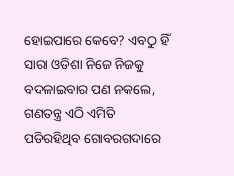ହୋଇପାରେ କେବେ? ଏବଠୁ ହିଁ ସାରା ଓଡିଶା ନିଜେ ନିଜକୁ ବଦଳାଇବାର ପଣ ନକଲେ, ଗଣତନ୍ତ୍ର ଏଠି ଏମିତି ପଡିରହିଥିବ ଗୋବରଗଦାରେ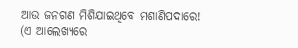ଆଉ ଜନଗଣ ମିଶିଯାଇଥିବେ ମଶାଣିପଦାରେ!
(ଏ ଆଲେଖ୍ୟରେ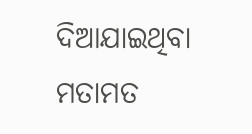ଦିଆଯାଇଥିବା ମତାମତ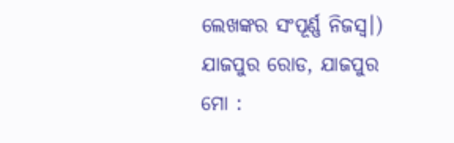ଲେଖଙ୍କର ସଂପୂର୍ଣ୍ଣ ନିଜସ୍ୱ।)
ଯାଜପୁର ରୋଡ, ଯାଜପୁର
ମୋ :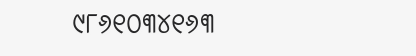୯୮୬୧୦୩୪୧୬୩